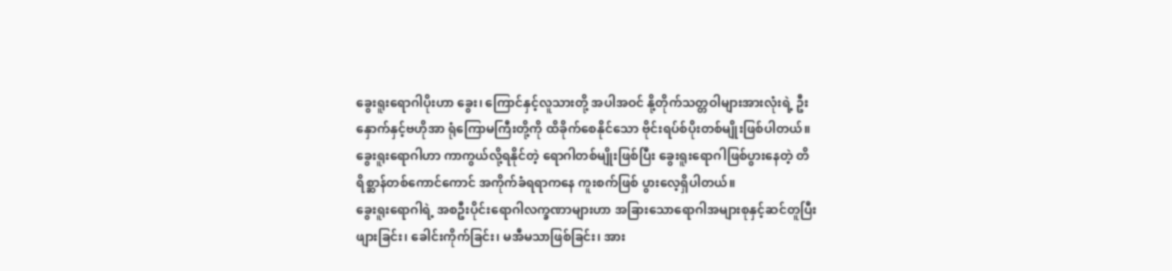ခွေးရူးရောဂါပိုးဟာ ခွေး၊ ကြောင်နှင့်လူသားတို့ အပါအဝင် နို့တိုက်သတ္တဝါများအားလုံးရဲ့ ဦးနှောက်နှင့်ဗဟိုအာ ရုံကြောမကြီးတို့ကို ထိခိုက်စေနိုင်သော ဗိုင်းရပ်စ်ပိုးတစ်မျိုးဖြစ်ပါတယ်။ ခွေးရူးရောဂါဟာ ကာကွယ်လို့ရနိုင်တဲ့ ရောဂါတစ်မျိုးဖြစ်ပြီး ခွေးရူးရောဂါဖြစ်ပွားနေတဲ့ တိရိစ္ဆာန်တစ်ကောင်ကောင် အကိုက်ခံရရာကနေ ကူးစက်ဖြစ် ပွားလေ့ရှိပါတယ်။
ခွေးရူးရောဂါရဲ့ အစဦးပိုင်းရောဂါလက္ခဏာများဟာ အခြားသောရောဂါအများစုနှင့်ဆင်တူပြီး ဖျားခြင်း၊ ခေါင်းကိုက်ခြင်း၊ မအီမသာဖြစ်ခြင်း၊ အား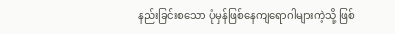နည်းခြင်းစသော ပုံမှန်ဖြစ်နေကျရောဂါများကဲ့သို့ ဖြစ်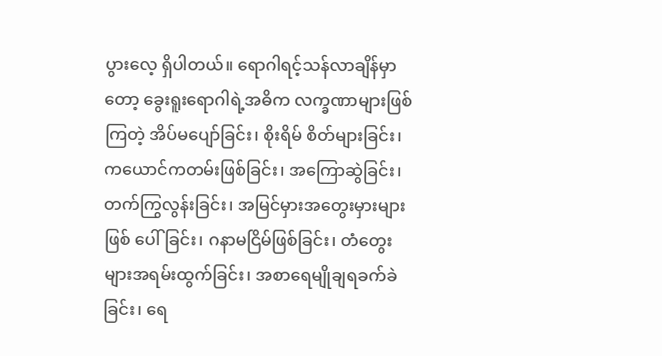ပွားလေ့ ရှိပါတယ်။ ရောဂါရင့်သန်လာချိန်မှာတော့ ခွေးရူးရောဂါရဲ့အဓိက လက္ခဏာများဖြစ်ကြတဲ့ အိပ်မပျော်ခြင်း၊ စိုးရိမ် စိတ်များခြင်း၊ ကယောင်ကတမ်းဖြစ်ခြင်း၊ အကြောဆွဲခြင်း၊ တက်ကြွလွန်းခြင်း၊ အမြင်မှားအတွေးမှားများ ဖြစ် ပေါ်ခြင်း၊ ဂနာမငြိမ်ဖြစ်ခြင်း၊ တံတွေးများအရမ်းထွက်ခြင်း၊ အစာရေမျိုချရခက်ခဲခြင်း၊ ရေ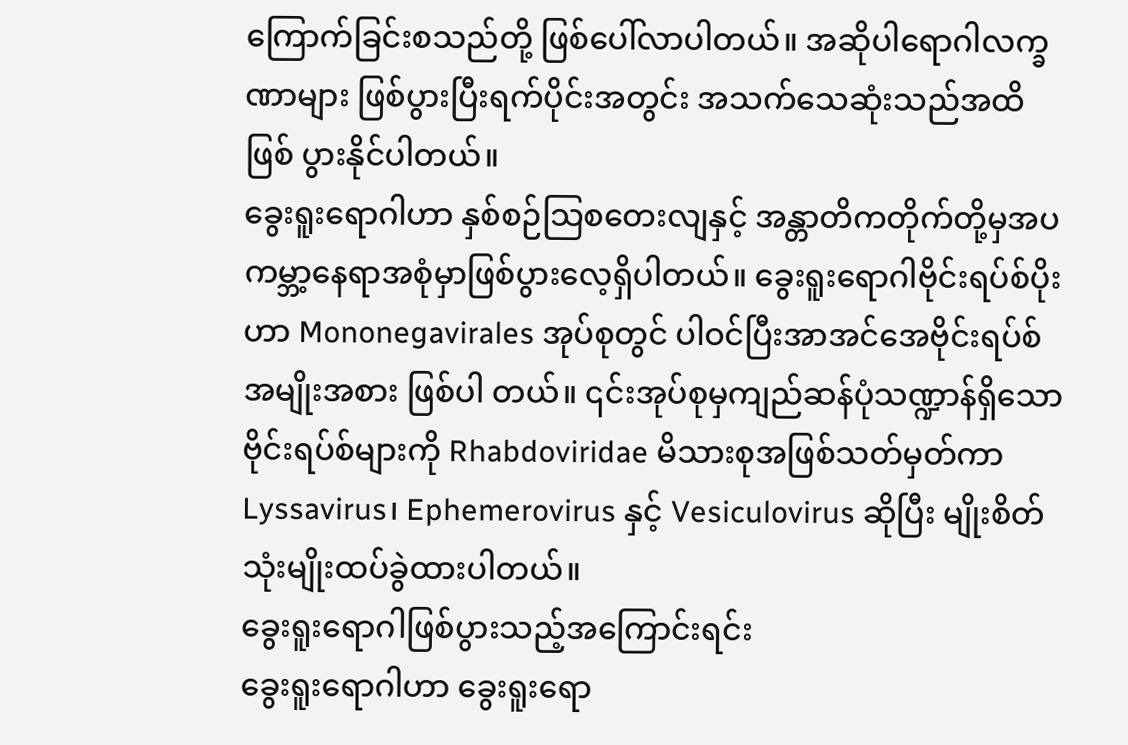ကြောက်ခြင်းစသည်တို့ ဖြစ်ပေါ်လာပါတယ်။ အဆိုပါရောဂါလက္ခဏာများ ဖြစ်ပွားပြီးရက်ပိုင်းအတွင်း အသက်သေဆုံးသည်အထိ ဖြစ် ပွားနိုင်ပါတယ်။
ခွေးရူးရောဂါဟာ နှစ်စဉ်သြစတေးလျနှင့် အန္တာတိကတိုက်တို့မှအပ ကမ္ဘာ့နေရာအစုံမှာဖြစ်ပွားလေ့ရှိပါတယ်။ ခွေးရူးရောဂါဗိုင်းရပ်စ်ပိုးဟာ Mononegavirales အုပ်စုတွင် ပါဝင်ပြီးအာအင်အေဗိုင်းရပ်စ်အမျိုးအစား ဖြစ်ပါ တယ်။ ၎င်းအုပ်စုမှကျည်ဆန်ပုံသဏ္ဍာန်ရှိသော ဗိုင်းရပ်စ်များကို Rhabdoviridae မိသားစုအဖြစ်သတ်မှတ်ကာ Lyssavirus၊ Ephemerovirus နှင့် Vesiculovirus ဆိုပြီး မျိုးစိတ်သုံးမျိုးထပ်ခွဲထားပါတယ်။
ခွေးရူးရောဂါဖြစ်ပွားသည့်အကြောင်းရင်း
ခွေးရူးရောဂါဟာ ခွေးရူးရော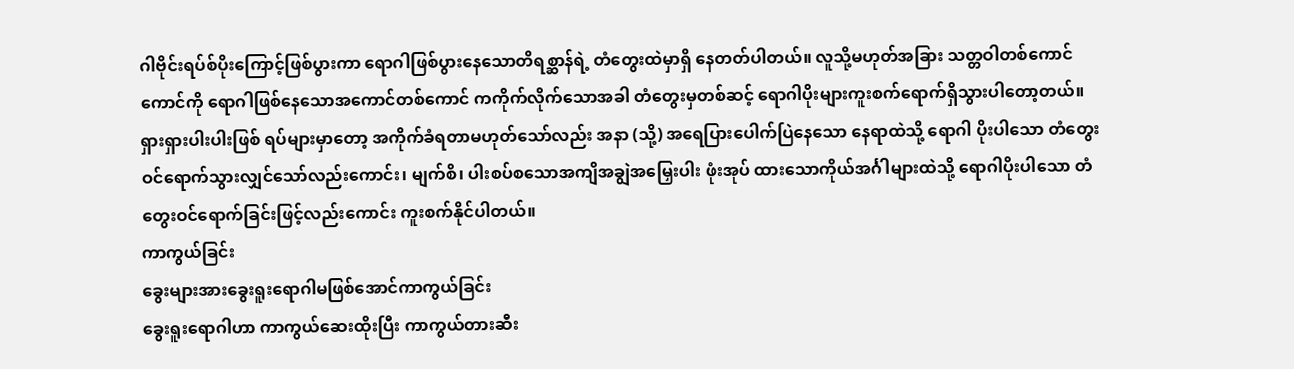ဂါဗိုင်းရပ်စ်ပိုးကြောင့်ဖြစ်ပွားကာ ရောဂါဖြစ်ပွားနေသောတိရစ္ဆာန်ရဲ့ တံတွေးထဲမှာရှိ နေတတ်ပါတယ်။ လူသို့မဟုတ်အခြား သတ္တဝါတစ်ကောင်ကောင်ကို ရောဂါဖြစ်နေသောအကောင်တစ်ကောင် ကကိုက်လိုက်သောအခါ တံတွေးမှတစ်ဆင့် ရောဂါပိုးများကူးစက်ရောက်ရှိသွားပါတော့တယ်။ ရှားရှားပါးပါးဖြစ် ရပ်များမှာတော့ အကိုက်ခံရတာမဟုတ်သော်လည်း အနာ (သို့) အရေပြားပေါက်ပြဲနေသော နေရာထဲသို့ ရောဂါ ပိုးပါသော တံတွေးဝင်ရောက်သွားလျှင်သော်လည်းကောင်း၊ မျက်စိ၊ ပါးစပ်စသောအကျိအချွဲအမြှေးပါး ဖုံးအုပ် ထားသောကိုယ်အင်္ဂါများထဲသို့ ရောဂါပိုးပါသော တံတွေးဝင်ရောက်ခြင်းဖြင့်လည်းကောင်း ကူးစက်နိုင်ပါတယ်။
ကာကွယ်ခြင်း
ခွေးများအားခွေးရူးရောဂါမဖြစ်အောင်ကာကွယ်ခြင်း
ခွေးရူးရောဂါဟာ ကာကွယ်ဆေးထိုးပြီး ကာကွယ်တားဆီး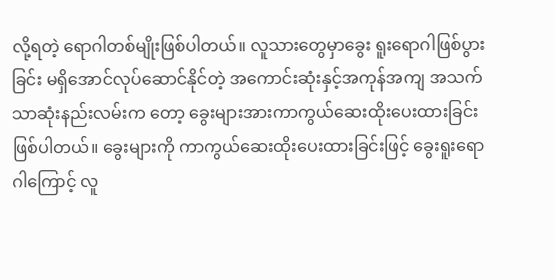လို့ရတဲ့ ရောဂါတစ်မျိုးဖြစ်ပါတယ်။ လူသားတွေမှာခွေး ရူးရောဂါဖြစ်ပွားခြင်း မရှိအောင်လုပ်ဆောင်နိုင်တဲ့ အကောင်းဆုံးနှင့်အကုန်အကျ အသက်သာဆုံးနည်းလမ်းက တော့ ခွေးများအားကာကွယ်ဆေးထိုးပေးထားခြင်း ဖြစ်ပါတယ်။ ခွေးများကို ကာကွယ်ဆေးထိုးပေးထားခြင်းဖြင့် ခွေးရူးရောဂါကြောင့် လူ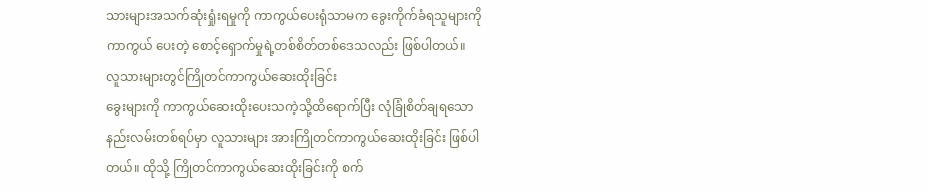သားများအသက်ဆုံးရှုံးရမှုကို ကာကွယ်ပေးရုံသာမက ခွေးကိုက်ခံရသူများကို ကာကွယ် ပေးတဲ့ စောင့်ရှောက်မှုရဲ့တစ်စိတ်တစ်ဒေသလည်း ဖြစ်ပါတယ်။
လူသားများတွင်ကြိုတင်ကာကွယ်ဆေးထိုးခြင်း
ခွေးများကို ကာကွယ်ဆေးထိုးပေးသကဲ့သို့ထိရောက်ပြီး လုံခြုံစိတ်ချရသောနည်းလမ်းတစ်ရပ်မှာ လူသားများ အားကြိုတင်ကာကွယ်ဆေးထိုးခြင်း ဖြစ်ပါတယ်။ ထိုသို့ ကြိုတင်ကာကွယ်ဆေးထိုးခြင်းကို စက်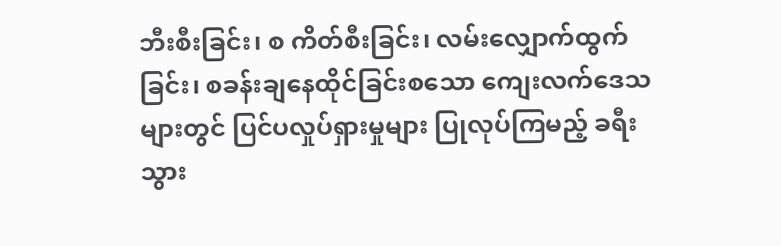ဘီးစီးခြင်း၊ စ ကိတ်စီးခြင်း၊ လမ်းလျှောက်ထွက်ခြင်း၊ စခန်းချနေထိုင်ခြင်းစသော ကျေးလက်ဒေသများတွင် ပြင်ပလှုပ်ရှားမှုများ ပြုလုပ်ကြမည့် ခရီးသွား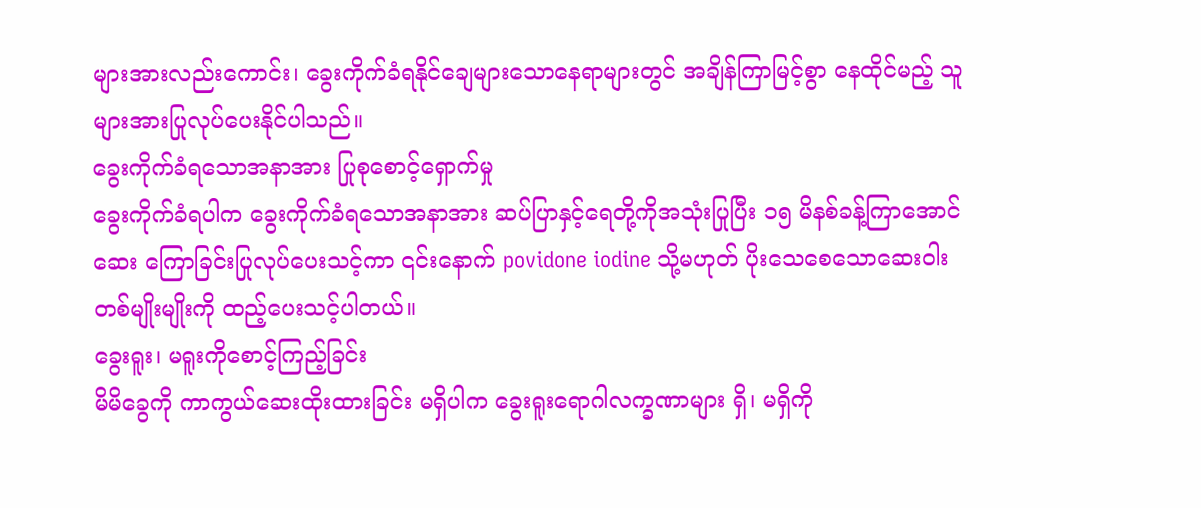များအားလည်းကောင်း၊ ခွေးကိုက်ခံရနိုင်ချေများသောနေရာများတွင် အချိန်ကြာမြင့်စွာ နေထိုင်မည့် သူများအားပြုလုပ်ပေးနိုင်ပါသည်။
ခွေးကိုက်ခံရသောအနာအား ပြုစုစောင့်ရှောက်မှု
ခွေးကိုက်ခံရပါက ခွေးကိုက်ခံရသောအနာအား ဆပ်ပြာနှင့်ရေတို့ကိုအသုံးပြုပြီး ၁၅ မိနစ်ခန့်ကြာအောင်ဆေး ကြောခြင်းပြုလုပ်ပေးသင့်ကာ ၎င်းနောက် povidone iodine သို့မဟုတ် ပိုးသေစေသောဆေးဝါးတစ်မျိုးမျိုးကို ထည့်ပေးသင့်ပါတယ်။
ခွေးရူး၊ မရူးကိုစောင့်ကြည့်ခြင်း
မိမိခွေကို ကာကွယ်ဆေးထိုးထားခြင်း မရှိပါက ခွေးရူးရောဂါလက္ခဏာများ ရှိ၊ မရှိကို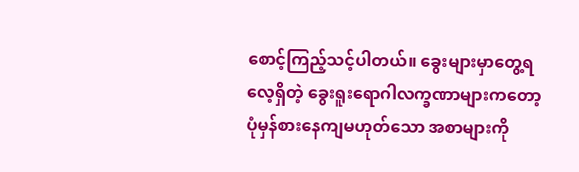စောင့်ကြည့်သင့်ပါတယ်။ ခွေးများမှာတွေ့ရလေ့ရှိတဲ့ ခွေးရူးရောဂါလက္ခဏာများကတော့ ပုံမှန်စားနေကျမဟုတ်သော အစာများကို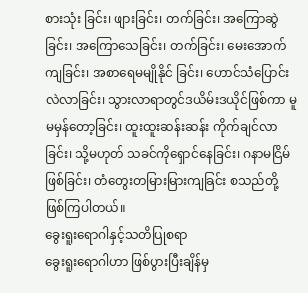စားသုံး ခြင်း၊ ဖျားခြင်း၊ တက်ခြင်း၊ အကြောဆွဲခြင်း၊ အကြောသေခြင်း၊ တက်ခြင်း၊ မေးအောက်ကျခြင်း၊ အစာရေမမျိုနိုင် ခြင်း၊ ဟောင်သံပြောင်းလဲလာခြင်း၊ သွားလာရာတွင်ဒယိမ်းဒယိုင်ဖြစ်ကာ မူမမှန်တော့ခြင်း၊ ထူးထူးဆန်းဆန်း ကိုက်ချင်လာခြင်း၊ သို့မဟုတ် သခင်ကိုရှောင်နေခြင်း၊ ဂနာမငြိမ်ဖြစ်ခြင်း၊ တံတွေးတမြားမြားကျခြင်း စသည်တို့ ဖြစ်ကြပါတယ်။
ခွေးရူးရောဂါနှင့်သတိပြုစရာ
ခွေးရူးရောဂါဟာ ဖြစ်ပွားပြီးချိန်မှ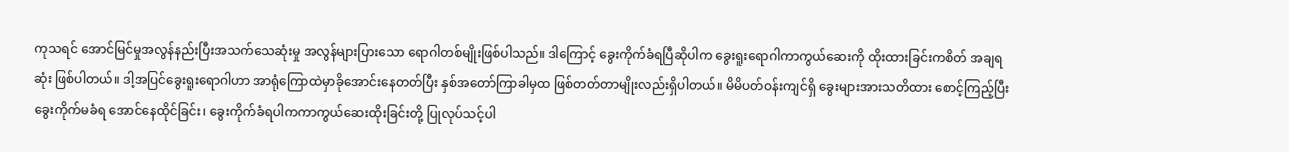ကုသရင် အောင်မြင်မှုအလွန်နည်းပြီးအသက်သေဆုံးမှု အလွန်များပြားသော ရောဂါတစ်မျိုးဖြစ်ပါသည်။ ဒါကြောင့် ခွေးကိုက်ခံရပြီဆိုပါက ခွေးရူးရောဂါကာကွယ်ဆေးကို ထိုးထားခြင်းကစိတ် အချရဆုံး ဖြစ်ပါတယ်။ ဒါ့အပြင်ခွေးရူးရောဂါဟာ အာရုံကြောထဲမှာခိုအောင်းနေတတ်ပြီး နှစ်အတော်ကြာခါမှထ ဖြစ်တတ်တာမျိုးလည်းရှိပါတယ်။ မိမိပတ်ဝန်းကျင်ရှိ ခွေးများအားသတိထား စောင့်ကြည့်ပြီးခွေးကိုက်မခံရ အောင်နေထိုင်ခြင်း၊ ခွေးကိုက်ခံရပါကကာကွယ်ဆေးထိုးခြင်းတို့ ပြုလုပ်သင့်ပါ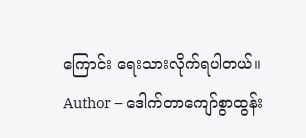ကြောင်း ရေးသားလိုက်ရပါတယ်။
Author – ဒေါက်တာကျော်စွာထွန်း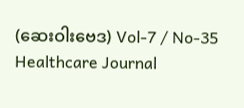(ဆေးဝါးဗေဒ) Vol-7 / No-35 Healthcare Journal